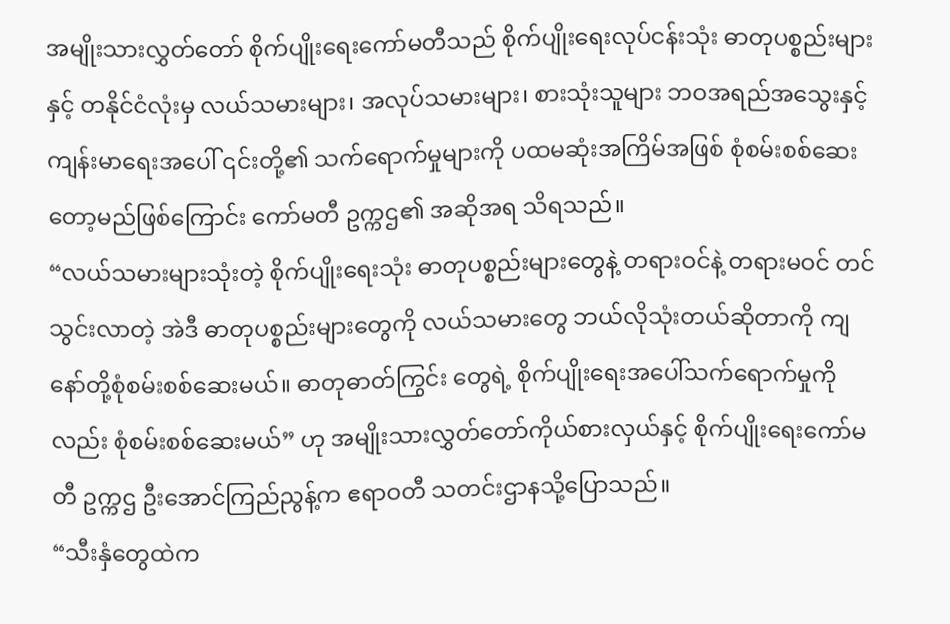အမျိုးသားလွှတ်တော် စိုက်ပျိုးရေးကော်မတီသည် စိုက်ပျိုးရေးလုပ်ငန်းသုံး ဓာတုပစ္စည်းများနှင့် တနိုင်ငံလုံးမှ လယ်သမားများ၊ အလုပ်သမားများ၊ စားသုံးသူများ ဘဝအရည်အသွေးနှင့် ကျန်းမာရေးအပေါ် ၎င်းတို့၏ သက်ရောက်မှုများကို ပထမဆုံးအကြိမ်အဖြစ် စုံစမ်းစစ်ဆေးတော့မည်ဖြစ်ကြောင်း ကော်မတီ ဥက္ကဌ၏ အဆိုအရ သိရသည်။
“လယ်သမားများသုံးတဲ့ စိုက်ပျိုးရေးသုံး ဓာတုပစ္စည်းများတွေနဲ့ တရားဝင်နဲ့ တရားမဝင် တင်သွင်းလာတဲ့ အဲဒီ ဓာတုပစ္စည်းများတွေကို လယ်သမားတွေ ဘယ်လိုသုံးတယ်ဆိုတာကို ကျနော်တို့စုံစမ်းစစ်ဆေးမယ်။ ဓာတုဓာတ်ကြွင်း တွေရဲ့ စိုက်ပျိုးရေးအပေါ်သက်ရောက်မှုကိုလည်း စုံစမ်းစစ်ဆေးမယ်” ဟု အမျိုးသားလွှတ်တော်ကိုယ်စားလှယ်နှင့် စိုက်ပျိုးရေးကော်မတီ ဥက္ကဌ ဦးအောင်ကြည်ညွန့်က ဧရာဝတီ သတင်းဌာနသို့ပြောသည်။
“သီးနှံတွေထဲက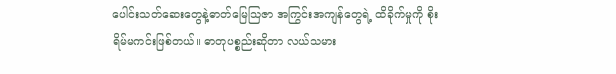ပေါင်းသတ်ဆေးတွေနဲ့ဓာတ်မြေသြဇာ အကြွင်းအကျန်တွေရဲ့ ထိခိုက်မှုကို စိုးရိမ်မကင်းဖြစ်တယ်။ ဓာတုပစ္စည်းဆိုတာ လယ်သမား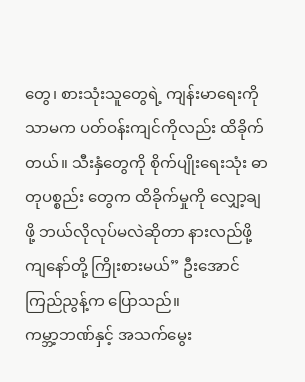တွေ၊ စားသုံးသူတွေရဲ့ ကျန်းမာရေးကိုသာမက ပတ်ဝန်းကျင်ကိုလည်း ထိခိုက်တယ်။ သီးနှံတွေကို စိုက်ပျိုးရေးသုံး ဓာတုပစ္စည်း တွေက ထိခိုက်မှုကို လျှော့ချဖို့ ဘယ်လိုလုပ်မလဲဆိုတာ နားလည်ဖို့ ကျနော်တို့ ကြိုးစားမယ်” ဦးအောင်ကြည်ညွန့်က ပြောသည်။
ကမ္ဘာ့ဘဏ်နှင့် အသက်မွေး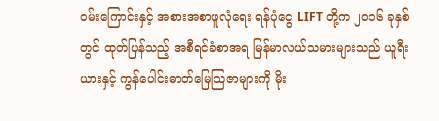ဝမ်းကြောင်းနှင့် အစားအစာဖူလုံရေး ရန်ပုံငွေ LIFT တို့က ၂၀၁၆ ခုနှစ်တွင် ထုတ်ပြန်သည့် အစီရင်ခံစာအရ မြန်မာလယ်သမားများသည် ယူရီးယားနှင့် ကွန်ပေါင်းဓာတ်မြေသြဇာများကို မိုး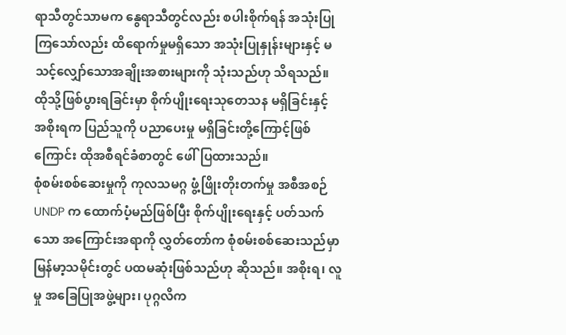ရာသီတွင်သာမက နွေရာသီတွင်လည်း စပါးစိုက်ရန် အသုံးပြုကြသော်လည်း ထိရောက်မှုမရှိသော အသုံးပြုနှုန်းများနှင့် မသင့်လျှော်သောအချိုးအစားများကို သုံးသည်ဟု သိရသည်။ ထိုသို့ဖြစ်ပွားရခြင်းမှာ စိုက်ပျိုးရေးသုတေသန မရှိခြင်းနှင့် အစိုးရက ပြည်သူကို ပညာပေးမှု မရှိခြင်းတို့ကြောင့်ဖြစ်ကြောင်း ထိုအစီရင်ခံစာတွင် ဖေါ်ပြထားသည်။
စုံစမ်းစစ်ဆေးမှုကို ကုလသမဂ္ဂ ဖွံ့ဖြိုးတိုးတက်မှု အစီအစဉ် UNDP က ထောက်ပံ့မည်ဖြစ်ပြီး စိုက်ပျိုးရေးနှင့် ပတ်သက်သော အကြောင်းအရာကို လွှတ်တော်က စုံစမ်းစစ်ဆေးသည်မှာ မြန်မာ့သမိုင်းတွင် ပထမဆုံးဖြစ်သည်ဟု ဆိုသည်။ အစိုးရ၊ လူမှု အခြေပြုအဖွဲ့များ၊ ပုဂ္ဂလိက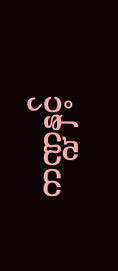ကဏ္ဍနှင့်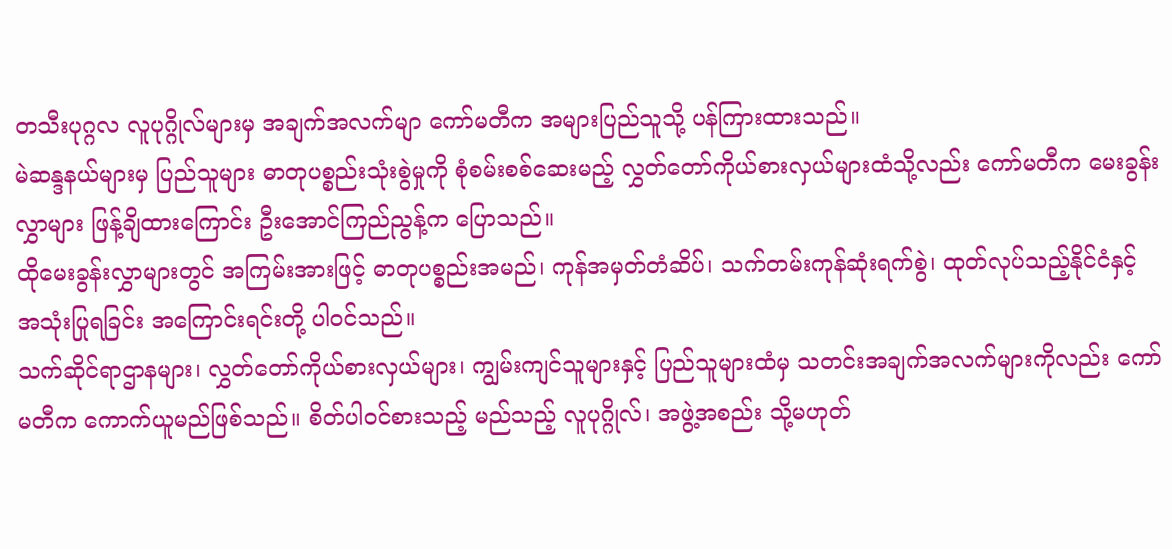တသီးပုဂ္ဂလ လူပုဂ္ဂိုလ်များမှ အချက်အလက်မျာ ကော်မတီက အများပြည်သူသို့ ပန်ကြားထားသည်။
မဲဆန္ဒနယ်များမှ ပြည်သူများ ဓာတုပစ္စည်းသုံးစွဲမှုကို စုံစမ်းစစ်ဆေးမည့် လွှတ်တော်ကိုယ်စားလှယ်များထံသို့လည်း ကော်မတီက မေးခွန်းလွှာများ ဖြန့်ချိထားကြောင်း ဦးအောင်ကြည်ညွန့်က ပြောသည်။
ထိုမေးခွန်းလွှာများတွင် အကြမ်းအားဖြင့် ဓာတုပစ္စည်းအမည်၊ ကုန်အမှတ်တံဆိပ်၊ သက်တမ်းကုန်ဆုံးရက်စွဲ၊ ထုတ်လုပ်သည့်နိုင်ငံနှင့် အသုံးပြုရခြင်း အကြောင်းရင်းတို့ ပါဝင်သည်။
သက်ဆိုင်ရာဌာနများ၊ လွှတ်တော်ကိုယ်စားလှယ်များ၊ ကျွမ်းကျင်သူများနှင့် ပြည်သူများထံမှ သတင်းအချက်အလက်များကိုလည်း ကော်မတီက ကောက်ယူမည်ဖြစ်သည်။ စိတ်ပါဝင်စားသည့် မည်သည့် လူပုဂ္ဂိုလ်၊ အဖွဲ့အစည်း သို့မဟုတ်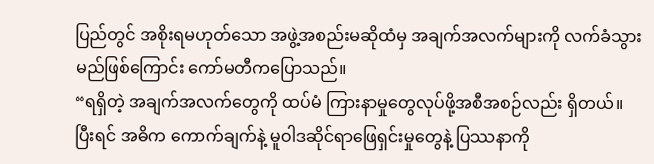ပြည်တွင် အစိုးရမဟုတ်သော အဖွဲ့အစည်းမဆိုထံမှ အချက်အလက်များကို လက်ခံသွားမည်ဖြစ်ကြောင်း ကော်မတီကပြောသည်။
“ရရှိတဲ့ အချက်အလက်တွေကို ထပ်မံ ကြားနာမှုတွေလုပ်ဖို့အစီအစဉ်လည်း ရှိတယ်။ ပြီးရင် အဓိက ကောက်ချက်နဲ့ မူဝါဒဆိုင်ရာဖြေရှင်းမှုတွေနဲ့ ပြဿနာကို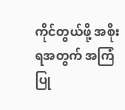ကိုင်တွယ်ဖို့ အစိုးရအတွက် အကြံပြု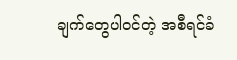ချက်တွေပါဝင်တဲ့ အစီရင်ခံ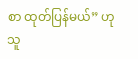စာ ထုတ်ပြန်မယ်” ဟု သူ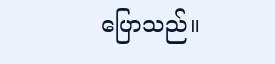ပြောသည်။